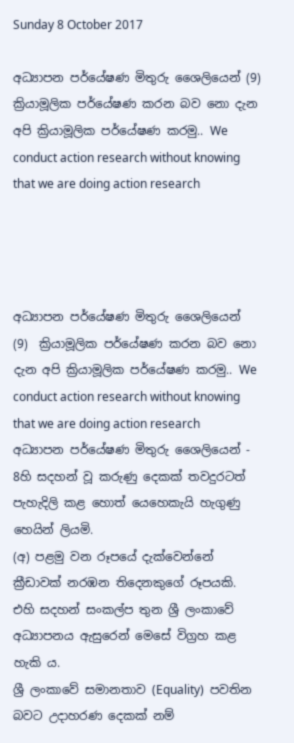Sunday 8 October 2017

අධ්‍යාපන පර්යේෂණ මිතුරු ශෛලියෙන් (9) ක්‍රියාමූලික පර්යේෂණ කරන බව නො දැන අපි ක්‍රියාමූලික පර්යේෂණ කරමු.. We conduct action research without knowing that we are doing action research




අධ්‍යාපන පර්යේෂණ මිතුරු ශෛලියෙන්  (9)  ක්‍රියාමූලික පර්යේෂණ කරන බව නො දැන අපි ක්‍රියාමූලික පර්යේෂණ කරමු.. We conduct action research without knowing that we are doing action research
අධ්‍යාපන පර්යේෂණ මිතුරු ශෛලියෙන් - 8හි සදහන් වූ කරුණු දෙකක් තවදුරටත් පැහැදිලි කළ හොත් යෙහෙකැයි හැගුණු හෙයින් ලියමි.
(අ) පළමු වන රූපයේ දැක්වෙන්නේ ක්‍රීඩාවක් නරඹන තිදෙනකුගේ රූපයකි.  එහි සදහන් සංකල්ප තුන ශ්‍රී ලංකාවේ අධ්‍යාපනය ඇසුරෙන් මෙසේ විග්‍රහ කළ හැකි ය.
ශ්‍රී ලංකාවේ සමානතාව (Equality)  පවතින බවට උදාහරණ දෙකක් නම්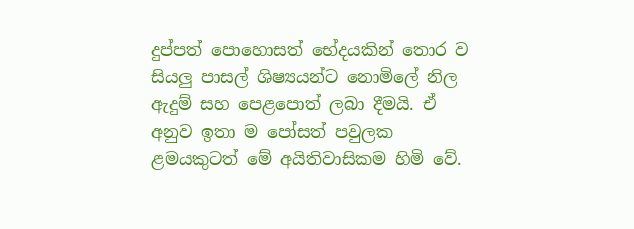දුප්පත් පොහොසත් භේදයකින් තොර ව සියලු පාසල් ශිෂ්‍යයන්ට නොමිලේ නිල ඇදුම් සහ පෙළපොත් ලබා දීමයි. ඒ අනුව ඉතා ම පෝසත් පවුලක ළමයකුටත් මේ අයිතිවාසිකම හිමි වේ.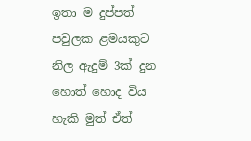ඉතා ම දුප්පත් පවුලක ළමයකුට නිල ඇදුම් 3ක් දුන හොත් හොද විය හැකි මුත් ඒත්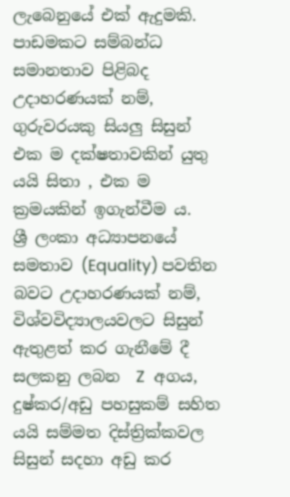ලැබෙනුයේ එක් ඇදුමකි.  පාඩමකට සම්බන්ධ සමානතාව පිළිබද උදාහරණයක් නම්, ගුරුවරයකු සියලු සිසුන් එක ම දක්ෂතාවකින් යුතු යයි සිතා , එක ම ක්‍රමයකින් ඉගැන්වීම ය.
ශ්‍රී ලංකා අධ්‍යාපනයේ සමතාව (Equality) පවතින බවට උදාහරණයක් නම්, විශ්වවිද්‍යාලයවලට සිසුන් ඇතුළත් කර ගැනීමේ දී සලකනු ලබන  Z  අගය, දුෂ්කර/අඩු පහසුකම් සහිත යයි සම්මත දිස්ත්‍රික්කවල සිසුන් සදහා අඩු කර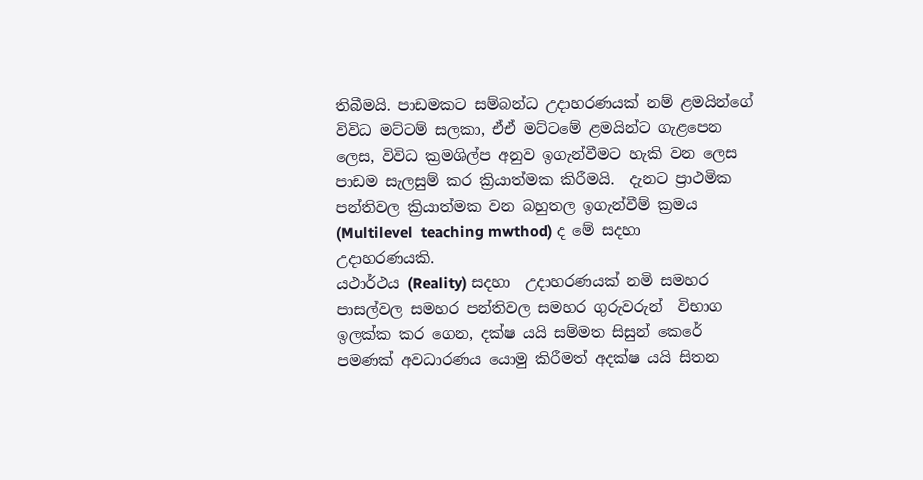තිබීමයි. පාඩමකට සම්බන්ධ උදාහරණයක් නම් ළමයින්ගේ විවිධ මට්ටම් සලකා, ඒඒ මට්ටමේ ළමයින්ට ගැළපෙන ලෙස, විවිධ ක්‍රමශිල්ප අනුව ඉගැන්වීමට හැකි වන ලෙස පාඩම සැලසුම් කර ක්‍රියාත්මක කිරීමයි.  දැනට ප්‍රාථමික පන්තිවල ක්‍රියාත්මක වන බහුතල ඉගැන්වීම් ක්‍රමය (Multilevel  teaching mwthod) ද මේ සදහා උදාහරණයකි.
යථාර්ථය (Reality) සදහා  උදාහරණයක් නමි සමහර පාසල්වල සමහර පන්තිවල සමහර ගුරුවරුන්  විභාග ඉලක්ක කර ගෙන, දක්ෂ යයි සම්මත සිසුන් කෙරේ පමණක් අවධාරණය යොමු කිරීමත් අදක්ෂ යයි සිතන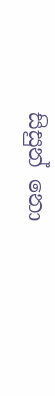සිසුන් නො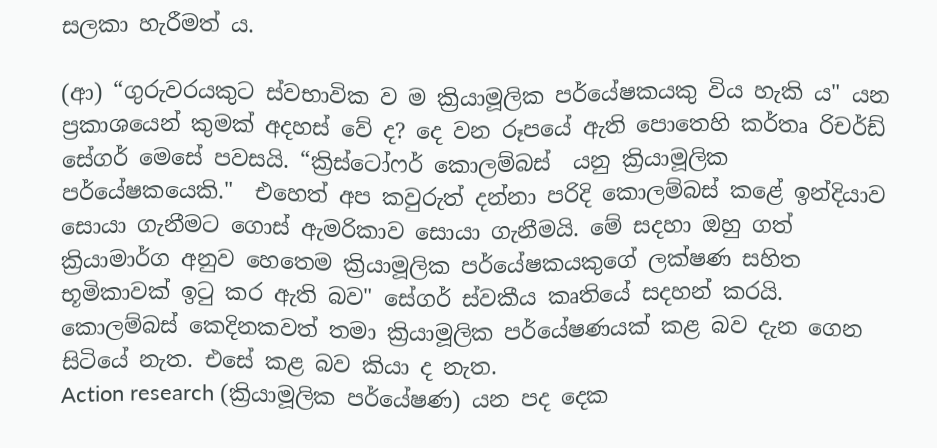සලකා හැරීමත් ය.

(ආ) “ගුරුවරයකුට ස්වභාවික ව ම ක්‍රියාමූලික පර්යේෂකයකු විය හැකි ය" යන ප්‍රකාශයෙන් කුමක් අදහස් වේ ද? දෙ වන රූපයේ ඇති පොතෙහි කර්තෘ රිචර්ඩ් සේගර් මෙසේ පවසයි. “ක්‍රිස්ටෝෆර් කොලම්බස්  යනු ක්‍රියාමූලික පර්යේෂකයෙකි."  එහෙත් අප කවුරුත් දන්නා පරිදි කොලම්බස් කළේ ඉන්දියාව සොයා ගැනීමට ගොස් ඇමරිකාව සොයා ගැනීමයි. මේ සදහා ඔහු ගත් ක්‍රියාමාර්ග අනුව හෙතෙම ක්‍රියාමූලික පර්යේෂකයකුගේ ලක්ෂණ සහිත භූමිකාවක් ඉටු කර ඇති බව" සේගර් ස්වකීය කෘතියේ සදහන් කරයි. කොලම්බස් කෙදිනකවත් තමා ක්‍රියාමූලික පර්යේෂණයක් කළ බව දැන ගෙන සිටියේ නැත. එසේ කළ බව කියා ද නැත.
Action research (ක්‍රියාමූලික පර්යේෂණ) යන පද දෙක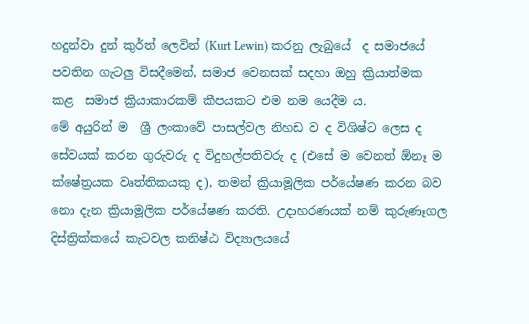හදුන්වා දුන් කුර්ත් ලෙවින් (Kurt Lewin) කරනු ලැබුයේ  ද සමාජයේ පවතින ගැටලු විසදීමෙන්, සමාජ වෙනසක් සදහා ඔහු ක්‍රියාත්මක කළ  සමාජ ක්‍රියාකාරකම් කීපයකට එම නම යෙදීම ය.
මේ අයුරින් ම  ශ්‍රී ලංකාවේ පාසල්වල නිහඩ ව ද විශිෂ්ට ලෙස ද සේවයක් කරන ගුරුවරු ද විදුහල්පතිවරු ද (එසේ ම වෙනත් ඕනෑ ම ක්ෂේත්‍රයක වෘත්තිකයකු ද), තමන් ක්‍රියාමූලික පර්යේෂණ කරන බව නො දැන ක්‍රියාමූලික පර්යේෂණ කරති. උදාහරණයක් නම් කුරුණෑගල දිස්ත්‍රික්කයේ කැටවල කනිෂ්ඨ විද්‍යාලයයේ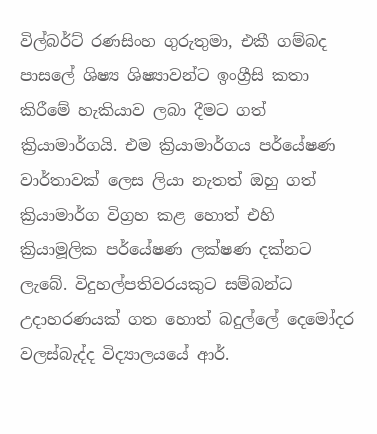විල්බර්ට් රණසිංහ ගුරුතුමා, එකී ගම්බද පාසලේ ශිෂ්‍ය ශිෂ්‍යාවන්ට ඉංග්‍රීසි කතා කිරීමේ හැකියාව ලබා දීමට ගත් ක්‍රියාමාර්ගයි. එම ක්‍රියාමාර්ගය පර්යේෂණ වාර්තාවක් ලෙස ලියා නැතත් ඔහු ගත් ක්‍රියාමාර්ග විග්‍රහ කළ හොත් එහි  ක්‍රියාමූලික පර්යේෂණ ලක්ෂණ දක්නට ලැබේ. විදුහල්පතිවරයකුට සම්බන්ධ උදාහරණයක් ගත හොත් බදුල්ලේ දෙමෝදර වලස්බැද්ද විද්‍යාලයයේ ආර්.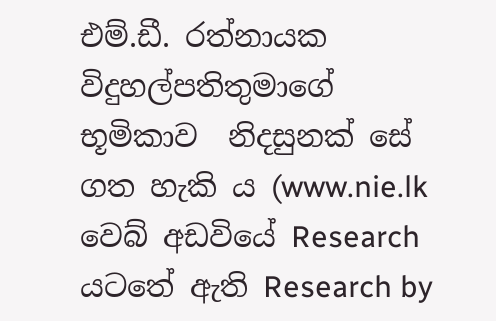එම්.ඩී. රත්නායක විදුහල්පතිතුමාගේ භූමිකාව  නිදසුනක් සේ ගත හැකි ය (www.nie.lk  වෙබ් අඩවියේ Research යටතේ ඇති Research by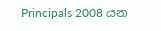Principals 2008 යන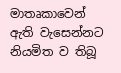මාතෘකාවෙන් ඇති වැසෙන්නට නියමිත ව තිබූ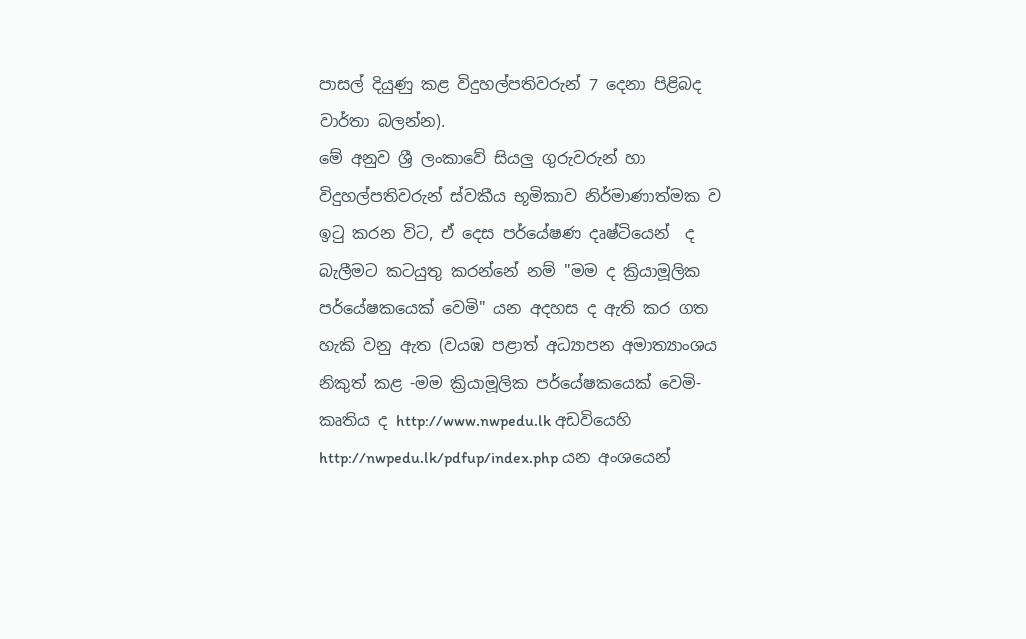පාසල් දියුණු කළ විදුහල්පතිවරුන් 7 දෙනා පිළිබද වාර්තා බලන්න).
මේ අනුව ශ්‍රී ලංකාවේ සියලු ගුරුවරුන් හා විදුහල්පතිවරුන් ස්වකීය භූමිකාව නිර්මාණාත්මක ව ඉටු කරන විට, ඒ දෙස පර්යේෂණ දෘෂ්ටියෙන්  ද බැලීමට කටයුතු කරන්නේ නම් "මම ද ක්‍රියාමූලික පර්යේෂකයෙක් වෙමි" යන අදහස ද ඇති කර ගත හැකි වනු ඇත (වයඹ පළාත් අධ්‍යාපන අමාත්‍යාංශය නිකුත් කළ -මම ක්‍රියාමූලික පර්යේෂකයෙක් වෙමි- කෘතිය ද http://www.nwpedu.lk අඩවියෙහි http://nwpedu.lk/pdfup/index.php යන අංශයෙන්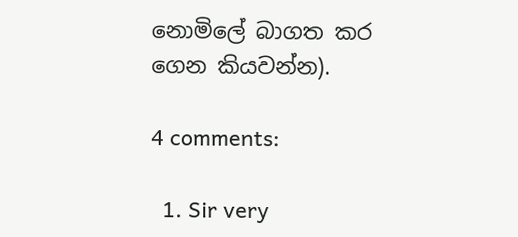නොමිලේ බාගත කර ගෙන කියවන්න).

4 comments:

  1. Sir very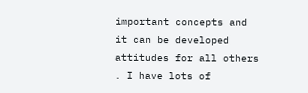important concepts and it can be developed attitudes for all others . I have lots of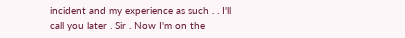incident and my experience as such . . I'll call you later . Sir . Now I'm on the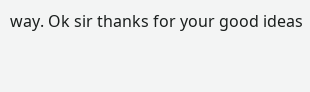way. Ok sir thanks for your good ideas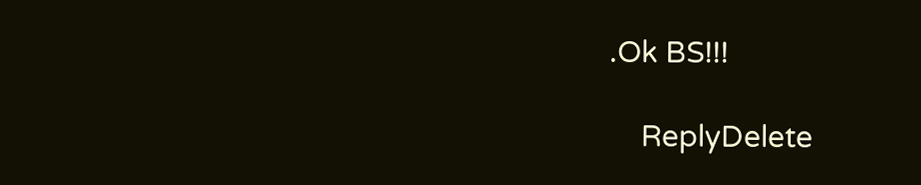.Ok BS!!!

    ReplyDelete